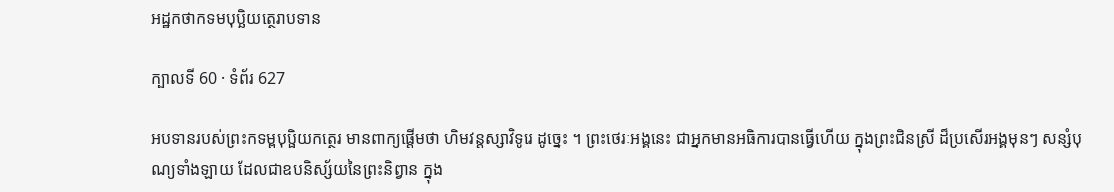អដ្ឋកថាកទមបុប្ឆិយត្ថេរាបទាន

ក្បាលទី 60 · ទំព័រ 627

អបទានរបស់ព្រះកទម្ពបុប្ផិយកត្ថេរ មានពាក្យផ្តើមថា ហិមវន្តស្សាវិទូរេ ដូច្នេះ ។ ព្រះថេរៈអង្គនេះ ជាអ្នកមានអធិការបានធ្វើហើយ ក្នុងព្រះជិនស្រី ដ៏ប្រសើរអង្គមុនៗ សន្សំបុណ្យទាំងឡាយ ដែលជាឧបនិស្ស័យនៃព្រះនិព្វាន ក្នុង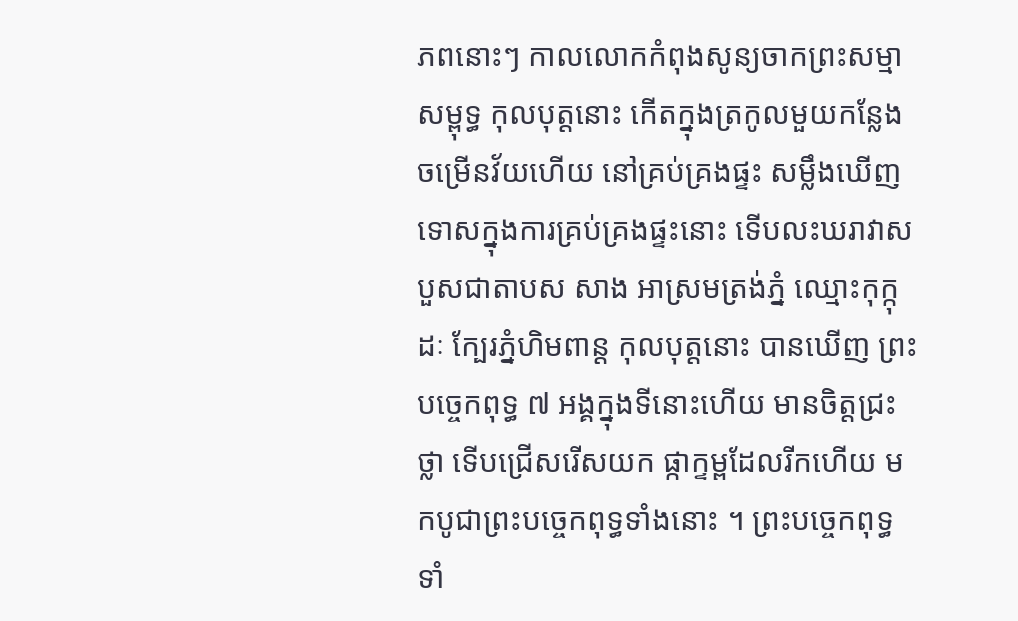ភពនោះៗ កាលលោកកំពុងសូន្យចាកព្រះសម្មាសម្ពុទ្ធ កុលបុត្តនោះ កើតក្នុងត្រកូលមួយកន្លែង ចម្រើនវ័យហើយ នៅគ្រប់គ្រងផ្ទះ សម្លឹងឃើញ ទោសក្នុងការគ្រប់គ្រងផ្ទះនោះ ទើបលះឃរាវាសបួសជាតាបស សាង អាស្រមត្រង់ភ្នំ ឈ្មោះកុក្កុដៈ ក្បែរភ្នំហិមពាន្ត កុលបុត្តនោះ បានឃើញ ព្រះបច្ចេកពុទ្ធ ៧ អង្គក្នុងទីនោះហើយ មានចិត្តជ្រះថ្លា ទើបជ្រើសរើសយក ផ្កាក្ទម្ពដែលរីកហើយ មកបូជាព្រះបច្ចេកពុទ្ធទាំងនោះ ។ ព្រះបច្ចេកពុទ្ធទាំ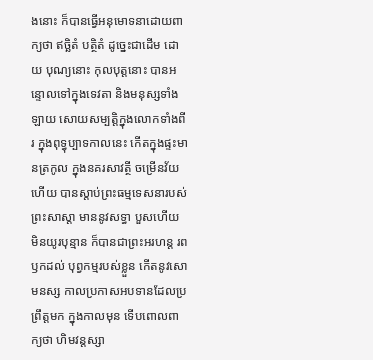ងនោះ ក៏បានធ្វើអនុមោទនាដោយពាក្យថា ឥច្ឆិតំ បត្ថិតំ ដូច្នេះជាដើម ដោយ បុណ្យនោះ កុលបុត្តនោះ បានអន្ទោលទៅក្នុងទេវតា និងមនុស្សទាំងឡាយ សោយសម្បត្តិក្នុងលោកទាំងពីរ ក្នុងពុទ្ធុប្បាទកាលនេះ កើតក្នុងផ្ទះមានត្រកូល ក្នុងនគរសាវត្ថី ចម្រើនវ័យហើយ បានស្តាប់ព្រះធម្មទេសនារបស់ព្រះសាស្តា មាននូវសទ្ធា បួសហើយ មិនយូរបុន្មាន ក៏បានជាព្រះអរហន្ត រពឫកដល់ បុព្វកម្មរបស់ខ្លួន កើតនូវសោមនស្ស កាលប្រកាសអបទានដែលប្រព្រឹត្តមក ក្នុងកាលមុន ទើបពោលពាក្យថា ហិមវន្តស្សា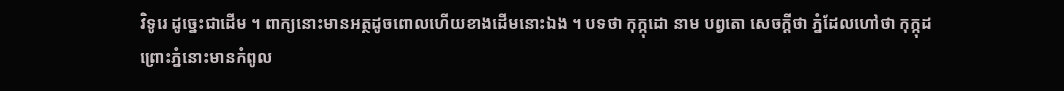វិទូរេ ដូច្នេះជាដើម ។ ពាក្យនោះមានអត្ថដូចពោលហើយខាងដើមនោះឯង ។ បទថា កុក្កុដោ នាម បព្វតោ សេចក្តីថា ភ្នំដែលហៅថា កុក្កុដ ព្រោះភ្នំនោះមានកំពូល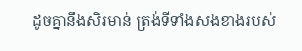ដូចគ្នានឹងសិរមាន់ ត្រង់ទីទាំងសងខាងរបស់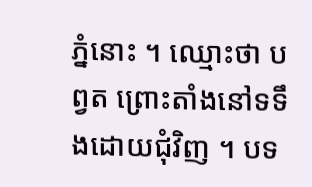ភ្នំនោះ ។ ឈ្មោះថា បព្វត ព្រោះតាំងនៅទទឹងដោយជុំវិញ ។ បទ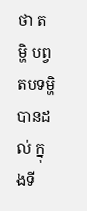ថា តម្ហិ បព្វតបទម្ហិ បានដល់ ក្នុងទី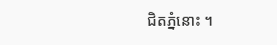ជិតភ្នំនោះ ។